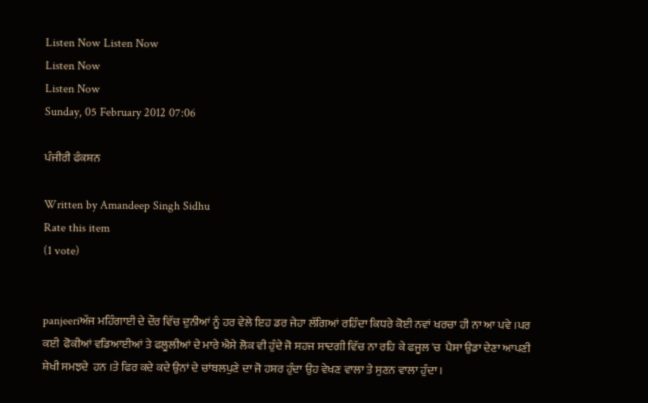Listen Now Listen Now
Listen Now
Listen Now
Sunday, 05 February 2012 07:06

ਪੰਜੀਰੀ ਫੰਕਸ਼ਨ

Written by Amandeep Singh Sidhu
Rate this item
(1 vote)


panjeeriਅੱਜ ਮਹਿੰਗਾਈ ਦੇ ਦੌਰ ਵਿੱਚ ਦੁਨੀਆਂ ਨੂੰ ਹਰ ਵੇਲੇ ਇਹ ਡਰ ਜੇਹਾ ਲੱਗਿਆਂ ਰਹਿੰਦਾ ਕਿਧਰੇ ਕੋਈ ਨਵਾਂ ਖਰਚਾ ਹੀ ਨਾ ਆ ਪਵੇ ।ਪਰ ਕਈ  ਫੋਕੀਆਂ ਵਡਿਆਈਆਂ ਤੇ ਫਲੂਲੀਆਂ ਦੇ ਮਾਰੇ ਐਸੇ ਲੋਕ ਵੀ ਹੁੰਦੇ ਜੋ ਸਹਜ ਸਾਦਗੀ ਵਿੱਚ ਨਾ ਰਹਿ ਕੇ ਫਜੂਲ 'ਚ  ਪੈਸਾ ਉਡਾ ਦੇਣਾ ਆਪਣੀ ਸ਼ੇਖੀ ਸਮਝਦੇ  ਹਨ ।ਤੇ ਫਿਰ ਕਦੇ ਕਦੇ ਉਨਾਂ ਦੇ ਚਾਂਬਲਪੁਣੇ ਦਾ ਜੋ ਹਸ਼ਰ ਹੁੰਦਾ ਉਹ ਵੇਖਣ ਵਾਲਾ ਤੇ ਸੁਣਨ ਵਾਲਾ ਹੁੰਦਾ ।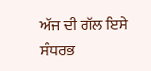ਅੱਜ ਦੀ ਗੱਲ ਇਸੇ ਸੰਧਰਭ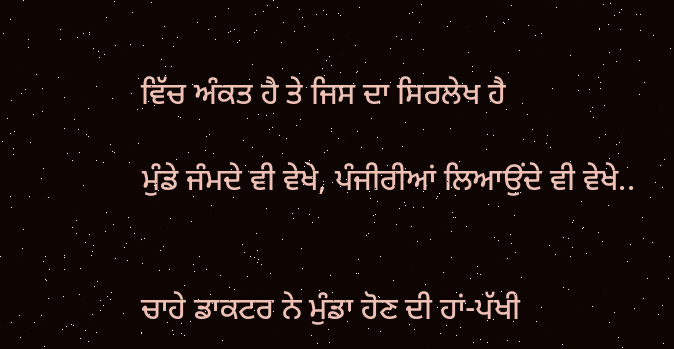ਵਿੱਚ ਅੰਕਤ ਹੈ ਤੇ ਜਿਸ ਦਾ ਸਿਰਲੇਖ ਹੈ

ਮੁੰਡੇ ਜੰਮਦੇ ਵੀ ਵੇਖੇ, ਪੰਜੀਰੀਆਂ ਲਿਆਉਂਦੇ ਵੀ ਵੇਖੇ..


ਚਾਹੇ ਡਾਕਟਰ ਨੇ ਮੁੰਡਾ ਹੋਣ ਦੀ ਹਾਂ-ਪੱਖੀ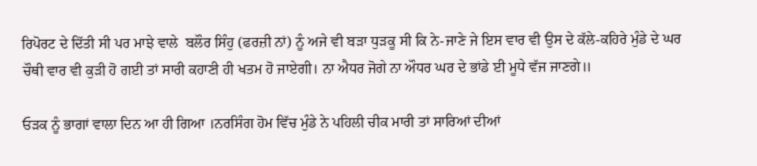ਰਿਪੋਰਟ ਦੇ ਦਿੱਤੀ ਸੀ ਪਰ ਮਾਝੇ ਵਾਲੇ  ਬਲੌਰ ਸਿੰਹੁ (ਫਰਜ਼ੀ ਨਾਂ) ਨੂੰ ਅਜੇ ਵੀ ਬੜਾ ਧੁੜਕੂ ਸੀ ਕਿ ਨੇ-ਜਾਣੇ ਜੇ ਇਸ ਵਾਰ ਵੀ ਉਸ ਦੇ ਕੱਲੇ-ਕਹਿਰੇ ਮੁੰਡੇ ਦੇ ਘਰ  ਚੌਥੀ ਵਾਰ ਵੀ ਕੁੜੀ ਹੋ ਗਈ ਤਾਂ ਸਾਰੀ ਕਹਾਣੀ ਹੀ ਖਤਮ ਹੋ ਜਾਏਗੀ। ਨਾ ਐਧਰ ਜੋਗੇ ਨਾ ਔਧਰ ਘਰ ਦੇ ਭਾਂਡੇ ਈ ਮੂਧੇ ਵੱਜ ਜਾਣਗੇ॥

ਓੜਕ ਨੂੰ ਭਾਗਾਂ ਵਾਲਾ ਦਿਨ ਆ ਹੀ ਗਿਆ ।ਨਰਸਿੰਗ ਹੋਮ ਵਿੱਚ ਮੁੰਡੇ ਨੇ ਪਹਿਲੀ ਚੀਕ ਮਾਰੀ ਤਾਂ ਸਾਰਿਆਂ ਦੀਆਂ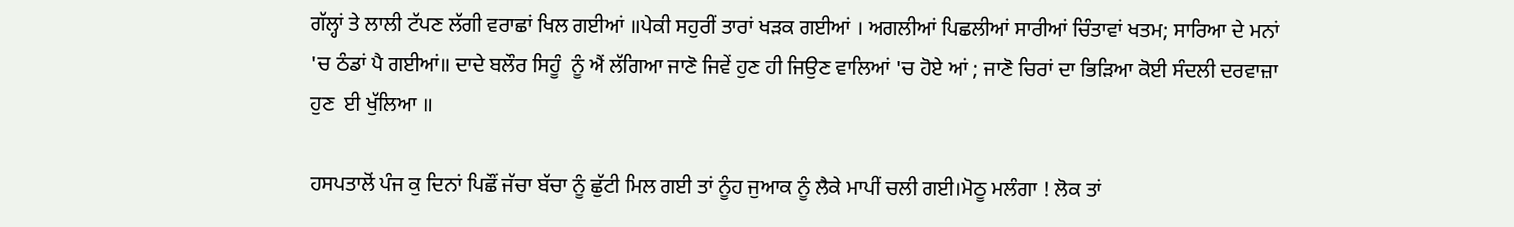ਗੱਲ੍ਹਾਂ ਤੇ ਲਾਲੀ ਟੱਪਣ ਲੱਗੀ ਵਰਾਛਾਂ ਖਿਲ ਗਈਆਂ ॥ਪੇਕੀ ਸਹੁਰੀਂ ਤਾਰਾਂ ਖੜਕ ਗਈਆਂ । ਅਗਲੀਆਂ ਪਿਛਲੀਆਂ ਸਾਰੀਆਂ ਚਿੰਤਾਵਾਂ ਖਤਮ; ਸਾਰਿਆ ਦੇ ਮਨਾਂ 'ਚ ਠੰਡਾਂ ਪੈ ਗਈਆਂ॥ ਦਾਦੇ ਬਲੌਰ ਸਿਹੂੰ  ਨੂੰ ਐਂ ਲੱਗਿਆ ਜਾਣੋ ਜਿਵੇਂ ਹੁਣ ਹੀ ਜਿਉਣ ਵਾਲਿਆਂ 'ਚ ਹੋਏ ਆਂ ; ਜਾਣੋ ਚਿਰਾਂ ਦਾ ਭਿੜਿਆ ਕੋਈ ਸੰਦਲੀ ਦਰਵਾਜ਼ਾ ਹੁਣ  ਈ ਖੁੱਲਿਆ ॥

ਹਸਪਤਾਲੋਂ ਪੰਜ ਕੁ ਦਿਨਾਂ ਪਿਛੌਂ ਜੱਚਾ ਬੱਚਾ ਨੂੰ ਛੁੱਟੀ ਮਿਲ ਗਈ ਤਾਂ ਨੂੰਹ ਜੁਆਕ ਨੂੰ ਲੈਕੇ ਮਾਪੀਂ ਚਲੀ ਗਈ।ਮੋਠੂ ਮਲੰਗਾ ! ਲੋਕ ਤਾਂ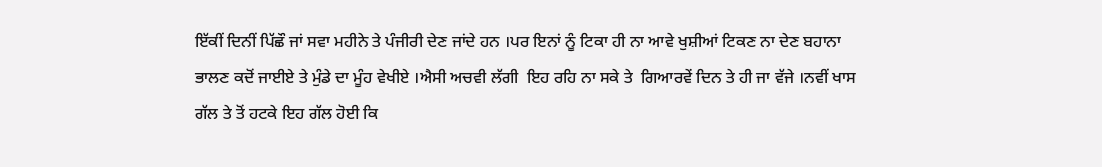ਇੱਕੀਂ ਦਿਨੀਂ ਪਿੱਛੌ ਜਾਂ ਸਵਾ ਮਹੀਨੇ ਤੇ ਪੰਜੀਰੀ ਦੇਣ ਜਾਂਦੇ ਹਨ ।ਪਰ ਇਨਾਂ ਨੂੰ ਟਿਕਾ ਹੀ ਨਾ ਆਵੇ ਖੁਸ਼ੀਆਂ ਟਿਕਣ ਨਾ ਦੇਣ ਬਹਾਨਾ ਭਾਲਣ ਕਦੋਂ ਜਾਈਏ ਤੇ ਮੁੰਡੇ ਦਾ ਮੂੰਹ ਵੇਖੀਏ ।ਐਸੀ ਅਚਵੀ ਲੱਗੀ  ਇਹ ਰਹਿ ਨਾ ਸਕੇ ਤੇ  ਗਿਆਰਵੇਂ ਦਿਨ ਤੇ ਹੀ ਜਾ ਵੱਜੇ ।ਨਵੀਂ ਖਾਸ ਗੱਲ ਤੇ ਤੋਂ ਹਟਕੇ ਇਹ ਗੱਲ ਹੋਈ ਕਿ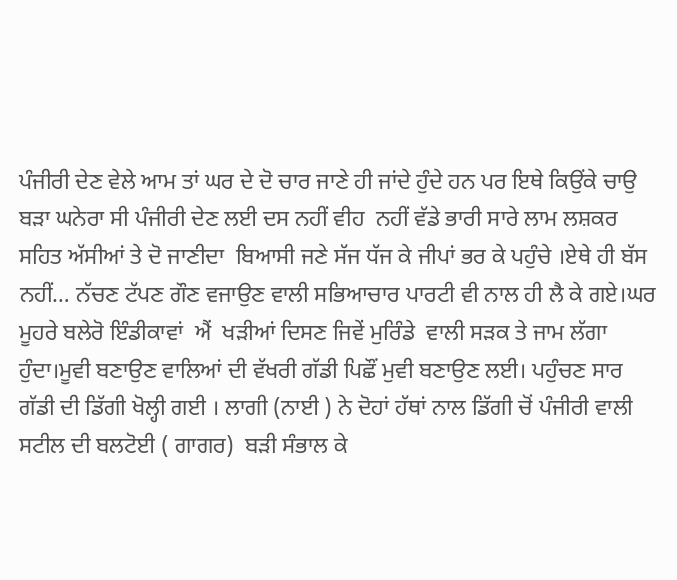ਪੰਜੀਰੀ ਦੇਣ ਵੇਲੇ ਆਮ ਤਾਂ ਘਰ ਦੇ ਦੋ ਚਾਰ ਜਾਣੇ ਹੀ ਜਾਂਦੇ ਹੁੰਦੇ ਹਨ ਪਰ ਇਥੇ ਕਿਉਂਕੇ ਚਾਉ ਬੜਾ ਘਨੇਰਾ ਸੀ ਪੰਜੀਰੀ ਦੇਣ ਲਈ ਦਸ ਨਹੀਂ ਵੀਹ  ਨਹੀਂ ਵੱਡੇ ਭਾਰੀ ਸਾਰੇ ਲਾਮ ਲਸ਼ਕਰ ਸਹਿਤ ਅੱਸੀਆਂ ਤੇ ਦੋ ਜਾਣੀਦਾ  ਬਿਆਸੀ ਜਣੇ ਸੱਜ ਧੱਜ ਕੇ ਜੀਪਾਂ ਭਰ ਕੇ ਪਹੁੰਚੇ ।ਏਥੇ ਹੀ ਬੱਸ ਨਹੀਂ… ਨੱਚਣ ਟੱਪਣ ਗੌਣ ਵਜਾਉਣ ਵਾਲੀ ਸਭਿਆਚਾਰ ਪਾਰਟੀ ਵੀ ਨਾਲ ਹੀ ਲੈ ਕੇ ਗਏ।ਘਰ ਮੂਹਰੇ ਬਲੇਰੋ ਇੰਡੀਕਾਵਾਂ  ਐਂ  ਖੜੀਆਂ ਦਿਸਣ ਜਿਵੇਂ ਮੁਰਿੰਡੇ  ਵਾਲੀ ਸੜਕ ਤੇ ਜਾਮ ਲੱਗਾ ਹੁੰਦਾ।ਮੂਵੀ ਬਣਾਉਣ ਵਾਲਿਆਂ ਦੀ ਵੱਖਰੀ ਗੱਡੀ ਪਿਛੌਂ ਮੁਵੀ ਬਣਾਉਣ ਲਈ। ਪਹੁੰਚਣ ਸਾਰ ਗੱਡੀ ਦੀ ਡਿੱਗੀ ਖੋਲ੍ਹੀ ਗਈ । ਲਾਗੀ (ਨਾਈ ) ਨੇ ਦੋਹਾਂ ਹੱਥਾਂ ਨਾਲ ਡਿੱਗੀ ਚੋਂ ਪੰਜੀਰੀ ਵਾਲੀ  ਸਟੀਲ ਦੀ ਬਲਟੋਈ ( ਗਾਗਰ)  ਬੜੀ ਸੰਭਾਲ ਕੇ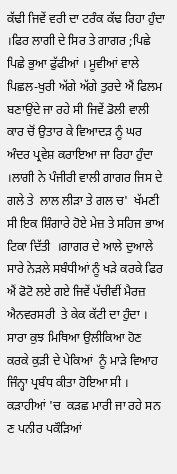ਕੱਢੀ ਜਿਵੇਂ ਵਰੀ ਦਾ ਟਰੰਕ ਕੱਢ ਰਿਹਾ ਹੁੰਦਾ ।ਫਿਰ ਲਾਗੀ ਦੇ ਸਿਰ ਤੇ ਗਾਗਰ ;ਪਿਛੇ  ਪਿਛੇ ਭੁਆ ਫੁੱਫੀਆਂ । ਮੂਵੀਆਂ ਵਾਲੇ ਪਿਛਲ-ਖੁਰੀ ਅੱਗੇ ਅੱਗੇ ਤੁਰਦੇ ਐਂ ਫਿਲਮ ਬਣਾਉਂਦੇ ਜਾ ਰਹੇ ਸੀ ਜਿਵੇਂ ਡੋਲੀ ਵਾਲੀ ਕਾਰ ਚੋਂ ਉਤਾਰ ਕੇ ਵਿਆਦੜ ਨੂੰ ਘਰ ਅੰਦਰ ਪ੍ਰਵੇਸ਼ ਕਰਾਇਆ ਜਾ ਰਿਹਾ ਹੁੰਦਾ  ।ਲਾਗੀ ਨੇ ਪੰਜੀਰੀ ਵਾਲੀ ਗਾਗਰ ਜਿਸ ਦੇ ਗਲੇ ਤੇ  ਲਾਲ ਲੀੜਾ ਤੇ ਗਲ ਚ'  ਖੱਮਣੀ ਸੀ ਇਕ ਸ਼ਿੰਗਾਰੇ ਹੋਏ ਮੇਜ਼ ਤੇ ਸਹਿਜ ਭਾਅ ਟਿਕਾ ਦਿੱਤੀ  ।ਗਾਗਰ ਦੇ ਆਲੇ ਦੁਆਲੇ ਸਾਰੇ ਨੇੜਲੇ ਸਬੰਧੀਆਂ ਨੂੰ ਖੜੇ ਕਰਕੇ ਫਿਰ ਐਂ ਫੋਟੋ ਲਏ ਗਏ ਜਿਵੇਂ ਪੱਚੀਵੀਂ ਮੈਰਜ਼ ਐਨਵਰਸਰੀ  ਤੇ ਕੇਕ ਕੱਟੀ ਦਾ ਹੁੰਦਾ ।
ਸਾਰਾ ਕੁਝ ਮਿਥਿਆ ਉਲੀਕਿਆ ਹੋਣ ਕਰਕੇ ਕੁੜੀ ਦੇ ਪੇਕਿਆਂ  ਨੂੰ ਮਾੜੇ ਵਿਆਹ ਜਿੰਨ੍ਹਾ ਪ੍ਰਬੰਧ ਕੀਤਾ ਹੋਇਆ ਸੀ । ਕੜਾਹੀਆਂ 'ਚ  ਕੜਛ ਮਾਰੀ ਜਾ ਰਹੇ ਸਨ ਣ ਪਨੀਰ ਪਕੌੜਿਆਂ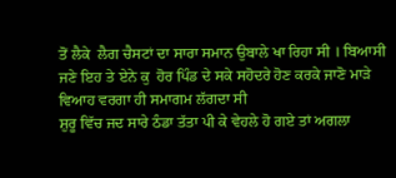ਤੋਂ ਲੈਕੇ  ਲੈਗ ਚੈਸਟਾਂ ਦਾ ਸਾਰਾ ਸਮਾਨ ਉਬਾਲੇ ਖਾ ਰਿਹਾ ਸੀ । ਬਿਆਸੀ ਜਣੇ ਇਹ ਤੇ ਏਨੇ ਕੁ  ਹੋਰ ਪਿੰਡ ਦੇ ਸਕੇ ਸਹੋਦਰੇ ਹੋਣ ਕਰਕੇ ਜਾਣੋ ਮਾੜੇ ਵਿਆਹ ਵਰਗਾ ਹੀ ਸਮਾਗਮ ਲੱਗਦਾ ਸੀ
ਸ਼ੁਰੂ ਵਿੱਚ ਜਦ ਸਾਰੇ ਠੰਡਾ ਤੱਤਾ ਪੀ ਕੇ ਵੇਹਲੇ ਹੋ ਗਏ ਤਾਂ ਅਗਲਾ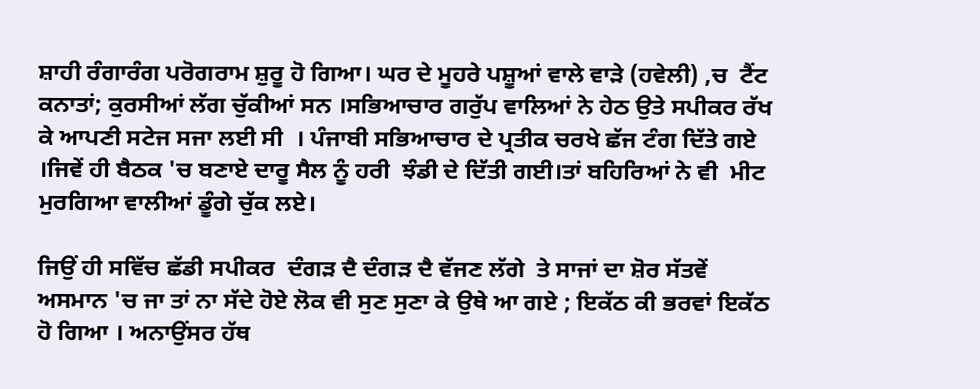ਸ਼ਾਹੀ ਰੰਗਾਰੰਗ ਪਰੋਗਰਾਮ ਸ਼ੁਰੂ ਹੋ ਗਿਆ। ਘਰ ਦੇ ਮੂਹਰੇ ਪਸ਼ੂਆਂ ਵਾਲੇ ਵਾੜੇ (ਹਵੇਲੀ) ,ਚ  ਟੈਂਟ ਕਨਾਤਾਂ; ਕੁਰਸੀਆਂ ਲੱਗ ਚੁੱਕੀਆਂ ਸਨ ।ਸਭਿਆਚਾਰ ਗਰੁੱਪ ਵਾਲਿਆਂ ਨੇ ਹੇਠ ਉਤੇ ਸਪੀਕਰ ਰੱਖ ਕੇ ਆਪਣੀ ਸਟੇਜ ਸਜਾ ਲਈ ਸੀ  । ਪੰਜਾਬੀ ਸਭਿਆਚਾਰ ਦੇ ਪ੍ਰਤੀਕ ਚਰਖੇ ਛੱਜ ਟੰਗ ਦਿੱਤੇ ਗਏ ।ਜਿਵੇਂ ਹੀ ਬੈਠਕ 'ਚ ਬਣਾਏ ਦਾਰੂ ਸੈਲ ਨੂੰ ਹਰੀ  ਝੰਡੀ ਦੇ ਦਿੱਤੀ ਗਈ।ਤਾਂ ਬਹਿਰਿਆਂ ਨੇ ਵੀ  ਮੀਟ ਮੁਰਗਿਆ ਵਾਲੀਆਂ ਡੂੰਗੇ ਚੁੱਕ ਲਏ।

ਜਿਉਂ ਹੀ ਸਵਿੱਚ ਛੱਡੀ ਸਪੀਕਰ  ਦੰਗੜ ਦੈ ਦੰਗੜ ਦੈ ਵੱਜਣ ਲੱਗੇ  ਤੇ ਸਾਜਾਂ ਦਾ ਸ਼ੋਰ ਸੱਤਵੇਂ ਅਸਮਾਨ 'ਚ ਜਾ ਤਾਂ ਨਾ ਸੱਦੇ ਹੋਏ ਲੋਕ ਵੀ ਸੁਣ ਸੁਣਾ ਕੇ ਉਥੇ ਆ ਗਏ ; ਇਕੱਠ ਕੀ ਭਰਵਾਂ ਇਕੱਠ ਹੋ ਗਿਆ । ਅਨਾਉਂਸਰ ਹੱਥ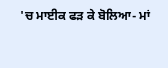'ਚ ਮਾਈਕ ਫੜ ਕੇ ਬੋਲਿਆ- ਮਾਂ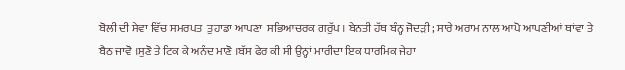ਬੋਲੀ ਦੀ ਸੇਵਾ ਵਿੱਚ ਸਮਰਪਤ  ਤੁਹਾਡਾ ਆਪਣਾ  ਸਭਿਆਚਰਕ ਗਰੁੱਪ । ਬੇਨਤੀ ਹੱਥ ਬੰਨ੍ਹ ਜੋਦੜੀ ; ਸਾਰੇ ਅਰਾਮ ਨਾਲ ਆਪੋ ਆਪਣੀਆਂ ਥਾਂਵਾ ਤੇ ਬੈਠ ਜਾਵੋ ।ਸੁਣੋ ਤੇ ਟਿਕ ਕੇ ਅਨੰਦ ਮਾਣੋ ।ਬੱਸ ਫੇਰ ਕੀ ਸੀ ਉਨ੍ਹਾਂ ਮਾਰੀਦਾ ਇਕ ਧਾਰਮਿਕ ਜੇਹਾ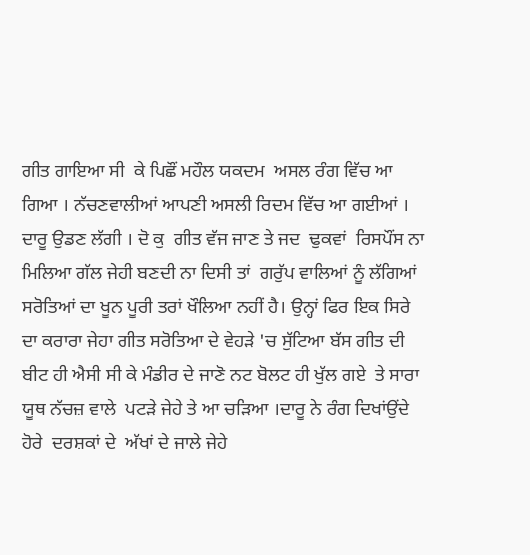ਗੀਤ ਗਾਇਆ ਸੀ  ਕੇ ਪਿਛੌਂ ਮਹੌਲ ਯਕਦਮ  ਅਸਲ ਰੰਗ ਵਿੱਚ ਆ ਗਿਆ । ਨੱਚਣਵਾਲੀਆਂ ਆਪਣੀ ਅਸਲੀ ਰਿਦਮ ਵਿੱਚ ਆ ਗਈਆਂ । ਦਾਰੂ ਉਡਣ ਲੱਗੀ । ਦੋ ਕੁ  ਗੀਤ ਵੱਜ ਜਾਣ ਤੇ ਜਦ  ਢੁਕਵਾਂ  ਰਿਸਪੌਂਸ ਨਾ ਮਿਲਿਆ ਗੱਲ ਜੇਹੀ ਬਣਦੀ ਨਾ ਦਿਸੀ ਤਾਂ  ਗਰੁੱਪ ਵਾਲਿਆਂ ਨੂੰ ਲੱਗਿਆਂ ਸਰੋਤਿਆਂ ਦਾ ਖੂਨ ਪੂਰੀ ਤਰਾਂ ਖੌਲਿਆ ਨਹੀਂ ਹੈ। ਉਨ੍ਹਾਂ ਫਿਰ ਇਕ ਸਿਰੇ ਦਾ ਕਰਾਰਾ ਜੇਹਾ ਗੀਤ ਸਰੋਤਿਆ ਦੇ ਵੇਹੜੇ 'ਚ ਸੁੱਟਿਆ ਬੱਸ ਗੀਤ ਦੀ ਬੀਟ ਹੀ ਐਸੀ ਸੀ ਕੇ ਮੰਡੀਰ ਦੇ ਜਾਣੋ ਨਟ ਬੋਲਟ ਹੀ ਖੁੱਲ ਗਏ  ਤੇ ਸਾਰਾ ਯੂਥ ਨੱਚਜ਼ ਵਾਲੇ  ਪਟੜੇ ਜੇਹੇ ਤੇ ਆ ਚੜਿਆ ।ਦਾਰੂ ਨੇ ਰੰਗ ਦਿਖਾਂਉਂਦੇ ਹੋਰੇ  ਦਰਸ਼ਕਾਂ ਦੇ  ਅੱਖਾਂ ਦੇ ਜਾਲੇ ਜੇਹੇ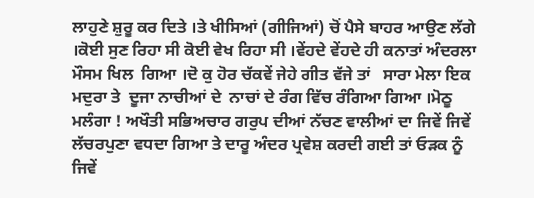ਲਾਹੁਣੇ ਸ਼ੁਰੂ ਕਰ ਦਿਤੇ ।ਤੇ ਖੀਸਿਆਂ (ਗੀਜਿਆਂ) ਚੋਂ ਪੈਸੇ ਬਾਹਰ ਆਉਣ ਲੱਗੇ ।ਕੋਈ ਸੁਣ ਰਿਹਾ ਸੀ ਕੋਈ ਵੇਖ ਰਿਹਾ ਸੀ ।ਵੇਂਹਦੇ ਵੇਂਹਦੇ ਹੀ ਕਨਾਤਾਂ ਅੰਦਰਲਾ ਮੌਸਮ ਖਿਲ  ਗਿਆ ।ਦੋ ਕੁ ਹੋਰ ਚੱਕਵੇਂ ਜੇਹੇ ਗੀਤ ਵੱਜੇ ਤਾਂ   ਸਾਰਾ ਮੇਲਾ ਇਕ ਮਦੁਰਾ ਤੇ  ਦੂਜਾ ਨਾਚੀਆਂ ਦੇ  ਨਾਚਾਂ ਦੇ ਰੰਗ ਵਿੱਚ ਰੰਗਿਆ ਗਿਆ ।ਮੋਠੂ ਮਲੰਗਾ ! ਅਖੌਤੀ ਸਭਿਅਚਾਰ ਗਰੁਪ ਦੀਆਂ ਨੱਚਣ ਵਾਲੀਆਂ ਦਾ ਜਿਵੇਂ ਜਿਵੇਂ ਲੱਚਰਪੁਣਾ ਵਧਦਾ ਗਿਆ ਤੇ ਦਾਰੂ ਅੰਦਰ ਪ੍ਰਵੇਸ਼ ਕਰਦੀ ਗਈ ਤਾਂ ਓੜਕ ਨੂੰ ਜਿਵੇਂ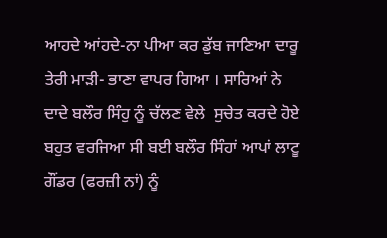ਆਹਦੇ ਆਂਹਦੇ-ਨਾ ਪੀਆ ਕਰ ਡੁੱਬ ਜਾਣਿਆ ਦਾਰੂ ਤੇਰੀ ਮਾੜੀ- ਭਾਣਾ ਵਾਪਰ ਗਿਆ । ਸਾਰਿਆਂ ਨੇ  ਦਾਦੇ ਬਲੌਰ ਸਿੰਹੁ ਨੂੰ ਚੱਲਣ ਵੇਲੇ  ਸੁਚੇਤ ਕਰਦੇ ਹੋਏ ਬਹੁਤ ਵਰਜਿਆ ਸੀ ਬਈ ਬਲੌਰ ਸਿੰਹਾਂ ਆਪਾਂ ਲਾਟੂ ਗੌਂਡਰ (ਫਰਜ਼ੀ ਨਾਂ) ਨੂੰ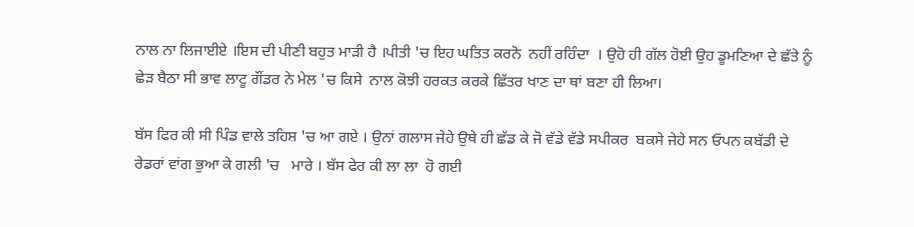ਨਾਲ ਨਾ ਲਿਜਾਈਏ ।ਇਸ ਦੀ ਪੀਣੀ ਬਹੁਤ ਮਾੜੀ ਹੈ ।ਪੀਤੀ 'ਚ ਇਹ ਘਤਿਤ ਕਰਨੋ  ਨਹੀਂ ਰਹਿੰਦਾ  । ਉਹੋ ਹੀ ਗੱਲ ਹੋਈ ਉਹ ਡੂਮਣਿਆ ਦੇ ਛੱਤੇ ਨੂੰ ਛੇੜ ਬੈਠਾ ਸੀ ਭਾਵ ਲਾਟੂ ਗੌਂਡਰ ਨੇ ਮੇਲ 'ਚ ਕਿਸੇ  ਨਾਲ ਕੋਝੀ ਹਰਕਤ ਕਰਕੇ ਛਿੱਤਰ ਖਾਣ ਦਾ ਥਾਂ ਬਣਾ ਹੀ ਲਿਆ।

ਬੱਸ ਫਿਰ ਕੀ ਸੀ ਪਿੰਡ ਵਾਲੇ ਤਹਿਸ਼ 'ਚ ਆ ਗਏ । ਉਨਾਂ ਗਲਾਸ ਜੇਹੇ ਉਥੇ ਹੀ ਛੱਡ ਕੇ ਜੋ ਵੱਡੇ ਵੱਡੇ ਸਪੀਕਰ  ਬਕਸੇ ਜੇਹੇ ਸਨ ਓਪਨ ਕਬੱਡੀ ਦੇ ਰੇਡਰਾਂ ਵਾਂਗ ਭੁਆ ਕੇ ਗਲੀ 'ਚ   ਮਾਰੇ । ਬੱਸ ਫੇਰ ਕੀ ਲਾ ਲਾ  ਹੋ ਗਈ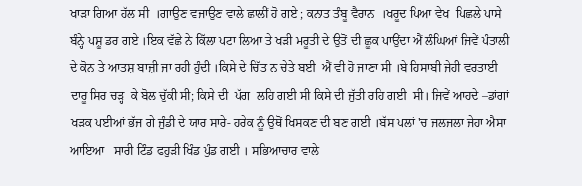ਖਾੜਾ ਗਿਆ ਹੱਲ ਸੀ  ।ਗਾਉਣ ਵਜਾਉਣ ਵਾਲੇ ਛਾਲੀਂ ਹੋ ਗਏ ; ਕਨਾਤ ਤੰਬੂ ਵੈਰਾਨ  ।ਖਰੂਦ ਪਿਆ ਵੇਖ  ਪਿਛਲੇ ਪਾਸੇ ਬੰਨ੍ਹੇ ਪਸ਼ੂ ਡਰ ਗਏ ।ਇਕ ਵੱਛੇ ਨੇ ਕਿੱਲਾ ਪਟਾ ਲਿਆ ਤੇ ਖੜੀ ਮਰੂਤੀ ਦੇ ਉਤੋਂ ਦੀ ਛੂਕ ਪਾਉਂਦਾ ਐਂ ਲੰਘਿਆਂ ਜਿਵੇਂ ਪੰਤਾਲੀ ਦੇ ਕੋਨ ਤੇ ਆਤਸ਼ ਬਾਜ਼ੀ ਜਾ ਰਹੀ ਹੁੰਦੀ ।ਕਿਸੇ ਦੇ ਚਿੱਤ ਨ ਚੇਤੇ ਬਈ  ਐਂ ਵੀ ਹੋ ਜਾਣਾ ਸੀ ।ਬੇ ਹਿਸਾਬੀ ਜੇਹੀ ਵਰਤਾਈ ਦਾਰੂ ਸਿਰ ਚੜ੍ਹ  ਕੇ ਬੋਲ ਚੁੱਕੀ ਸੀ; ਕਿਸੇ ਦੀ  ਪੱਗ  ਲਹਿ ਗਈ ਸੀ ਕਿਸੇ ਦੀ ਜੁੱਤੀ ਰਹਿ ਗਈ  ਸੀ। ਜਿਵੇਂ ਆਹਦੇ –ਡਾਂਗਾਂ ਖੜਕ ਪਈਆਂ ਭੱਜ ਗੇ ਜੁੰਡੀ ਦੇ ਯਾਰ ਸਾਰੇ- ਹਰੇਕ ਨੂੰ ਉਥੋਂ ਖਿਸਕਣ ਦੀ ਬਣ ਗਈ ।ਬੱਸ ਪਲਾਂ 'ਚ ਜਲਜਲਾ ਜੇਹਾ ਐਸਾ ਆਇਆ   ਸਾਰੀ ਟਿੰਡ ਫਹੁੜੀ ਖਿੰਡ ਪੁੰਡ ਗਈ । ਸਭਿਆਚਾਰ ਵਾਲੇ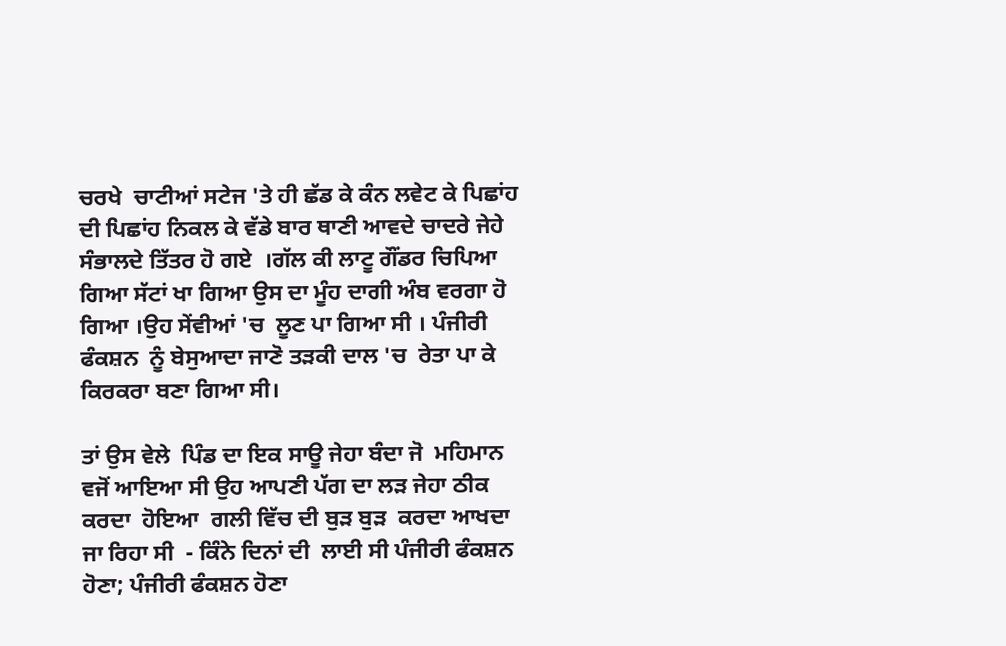ਚਰਖੇ  ਚਾਟੀਆਂ ਸਟੇਜ 'ਤੇ ਹੀ ਛੱਡ ਕੇ ਕੰਨ ਲਵੇਟ ਕੇ ਪਿਛਾਂਹ ਦੀ ਪਿਛਾਂਹ ਨਿਕਲ ਕੇ ਵੱਡੇ ਬਾਰ ਥਾਣੀ ਆਵਦੇ ਚਾਦਰੇ ਜੇਹੇ ਸੰਭਾਲਦੇ ਤਿੱਤਰ ਹੋ ਗਏ  ।ਗੱਲ ਕੀ ਲਾਟੂ ਗੌਂਡਰ ਚਿਪਿਆ ਗਿਆ ਸੱਟਾਂ ਖਾ ਗਿਆ ਉਸ ਦਾ ਮੂੰਹ ਦਾਗੀ ਅੰਬ ਵਰਗਾ ਹੋ ਗਿਆ ।ਉਹ ਸੇਂਵੀਆਂ 'ਚ  ਲੂਣ ਪਾ ਗਿਆ ਸੀ । ਪੰਜੀਰੀ ਫੰਕਸ਼ਨ  ਨੂੰ ਬੇਸੁਆਦਾ ਜਾਣੋ ਤੜਕੀ ਦਾਲ 'ਚ  ਰੇਤਾ ਪਾ ਕੇ ਕਿਰਕਰਾ ਬਣਾ ਗਿਆ ਸੀ।

ਤਾਂ ਉਸ ਵੇਲੇ  ਪਿੰਡ ਦਾ ਇਕ ਸਾਊ ਜੇਹਾ ਬੰਦਾ ਜੋ  ਮਹਿਮਾਨ ਵਜੋਂ ਆਇਆ ਸੀ ਉਹ ਆਪਣੀ ਪੱਗ ਦਾ ਲੜ ਜੇਹਾ ਠੀਕ ਕਰਦਾ  ਹੋਇਆ  ਗਲੀ ਵਿੱਚ ਦੀ ਬੁੜ ਬੁੜ  ਕਰਦਾ ਆਖਦਾ ਜਾ ਰਿਹਾ ਸੀ  - ਕਿੰਨੇ ਦਿਨਾਂ ਦੀ  ਲਾਈ ਸੀ ਪੰਜੀਰੀ ਫੰਕਸ਼ਨ ਹੋਣਾ; ਪੰਜੀਰੀ ਫੰਕਸ਼ਨ ਹੋਣਾ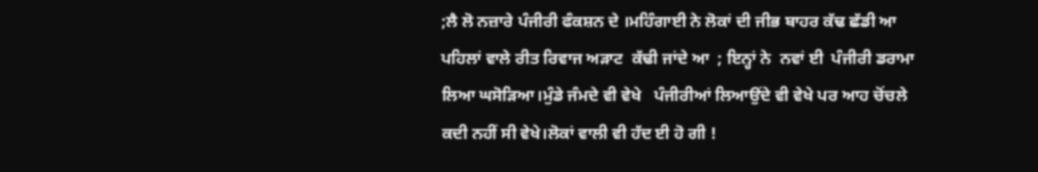;ਲੈ ਲੋ ਨਜ਼ਾਰੇ ਪੰਜੀਰੀ ਫੰਕਸ਼ਨ ਦੇ ।ਮਹਿੰਗਾਈ ਨੇ ਲੋਕਾਂ ਦੀ ਜੀਭ ਬਾਹਰ ਕੱਢ ਛੱਡੀ ਆ ਪਹਿਲਾਂ ਵਾਲੇ ਰੀਤ ਰਿਵਾਜ ਅੜਾਟ  ਕੱਢੀ ਜਾਂਦੇ ਆ  ; ਇਨ੍ਹਾਂ ਨੇ  ਨਵਾਂ ਈ  ਪੰਜੀਰੀ ਡਰਾਮਾ ਲਿਆ ਘਸੋੜਿਆ।ਮੁੰਡੇ ਜੰਮਦੇ ਵੀ ਵੇਖੇ   ਪੰਜੀਰੀਆਂ ਲਿਆਉਂਦੇ ਵੀ ਵੇਖੇ ਪਰ ਆਹ ਚੋਂਚਲੇ ਕਦੀ ਨਹੀਂ ਸੀ ਵੇਖੇ।ਲੋਕਾਂ ਵਾਲੀ ਵੀ ਹੱਦ ਈ ਹੋ ਗੀ !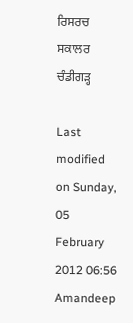ਰਿਸਰਚ ਸਕਾਲਰ ਚੰਡੀਗੜ੍ਹ

Last modified on Sunday, 05 February 2012 06:56
Amandeep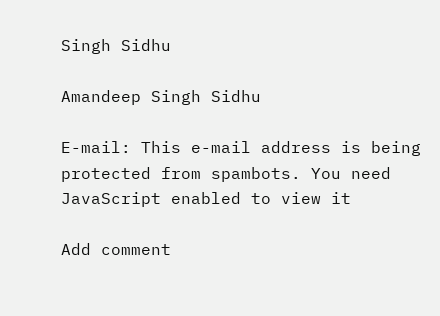Singh Sidhu

Amandeep Singh Sidhu

E-mail: This e-mail address is being protected from spambots. You need JavaScript enabled to view it

Add comment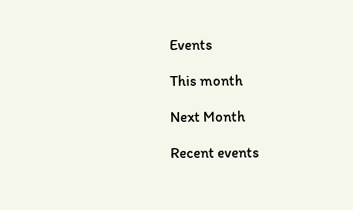Events

This month

Next Month

Recent events